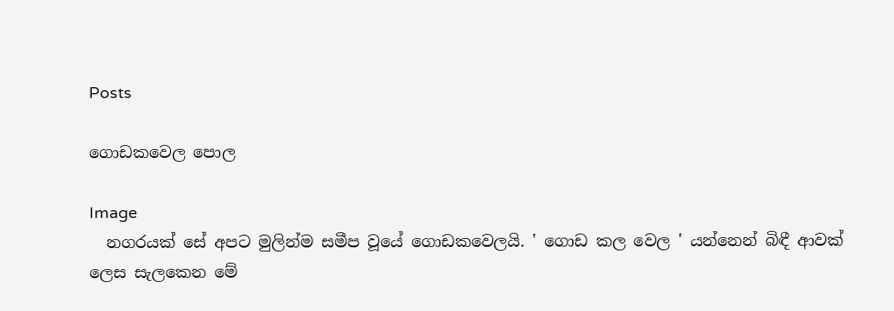Posts

ගොඩකවෙල පොල

Image
  නගරයක් සේ අපට මුලින්ම සමීප වූයේ ගොඩකවෙලයි. ' ගොඩ කල වෙල ' යන්නෙන් බිඳී ආවක් ලෙස සැලකෙන මේ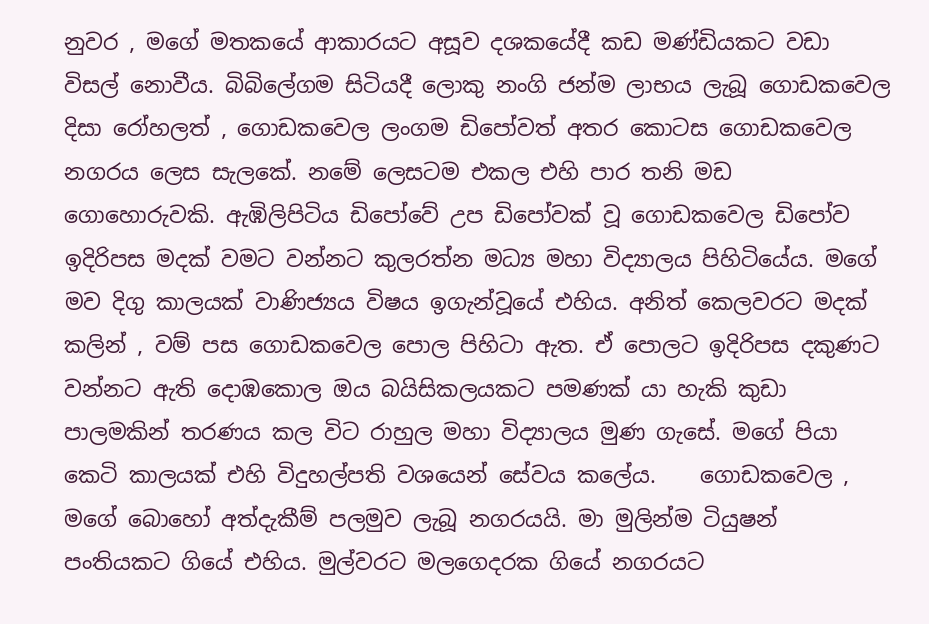නුවර , මගේ මතකයේ ආකාරයට අසූව දශකයේදී කඩ මණ්ඩියකට වඩා විසල් නොවීය. බිබිලේගම සිටියදී ලොකු නංගි ජන්ම ලාභය ලැබූ ගොඩකවෙල දිසා රෝහලත් , ගොඩකවෙල ලංගම ඩිපෝවත් අතර කොටස ගොඩකවෙල නගරය ලෙස සැලකේ. නමේ ලෙසටම එකල එහි පාර තනි මඩ ගොහොරුවකි. ඇඹිලිපිටිය ඩිපෝවේ උප ඩිපෝවක් වූ ගොඩකවෙල ඩිපෝව ඉදිරිපස මදක් වමට වන්නට කුලරත්න මධ්‍ය මහා විද්‍යාලය පිහිටියේය. මගේ මව දිගු කාලයක් වාණිජ්‍යය විෂය ඉගැන්වූයේ එහිය. අනිත් කෙලවරට මදක් කලින් , වම් පස ගොඩකවෙල පොල පිහිටා ඇත. ඒ පොලට ඉදිරිපස දකුණට වන්නට ඇති දොඹකොල ඔය බයිසිකලයකට පමණක් යා හැකි කුඩා පාලමකින් තරණය කල විට රාහුල මහා විද්‍යාලය මුණ ගැසේ. මගේ පියා කෙටි කාලයක් එහි විදුහල්පති වශයෙන් සේවය කලේය.    ගොඩකවෙල , මගේ බොහෝ අත්දැකීම් පලමුව ලැබූ නගරයයි. මා මුලින්ම ටියුෂන් පංතියකට ගියේ එහිය. මුල්වරට මලගෙදරක ගියේ නගරයට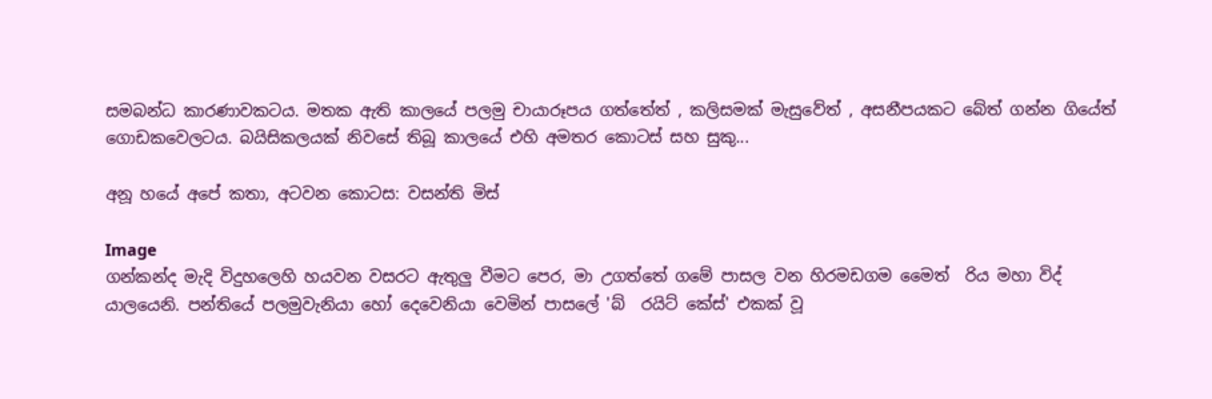සමබන්ධ කාරණාවකටය. මතක ඇති කාලයේ පලමු චායාරූපය ගත්තේත් , කලිසමක් මැසුවේත් , අසනීපයකට බේත් ගන්න ගියේත් ගොඩකවෙලටය. බයිසිකලයක් නිවසේ තිබූ කාලයේ එහි අමතර කොටස් සහ සුකු...

අනූ හයේ අපේ කතා, අටවන කොටස: වසන්ති මිස්

Image
ගන්කන්ද මැදි විදුහලෙහි හයවන වසරට ඇතුලු වීමට පෙර, මා උගත්තේ ගමේ පාසල වන හිරමඩගම මෛත් ‍ රිය මහා විද් ‍ යාලයෙනි. පන්තියේ පලමුවැනියා හෝ දෙවෙනියා වෙමින් පාසලේ 'බ් ‍ රයිට් කේස්' එකක් වූ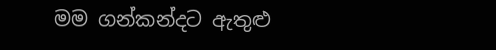මම ගන්කන්දට ඇතුළු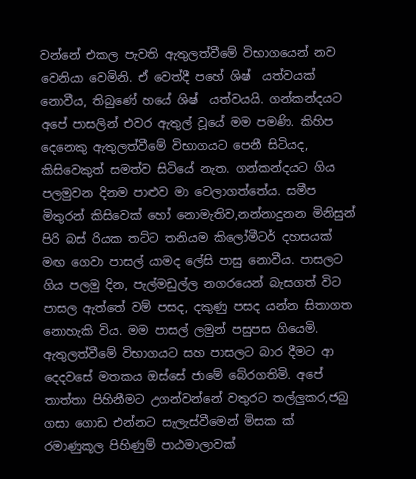වන්නේ එකල පැවති ඇතුලත්වීමේ විභාගයෙන් නව වෙනියා වෙමිනි. ඒ වෙත්දී පහේ ශිෂ් ‍ යත්වයක් නොවීය, තිබුණේ හයේ ශිෂ් ‍ යත්වයයි. ගන්කන්දයට අපේ පාසලින් එවර ඇතුල් වූයේ මම පමණි. කිහිප දෙනෙකු ඇතුලත්වීමේ විභාගයට පෙනී සිටියද, කිසිවෙකුත් සමත්ව සිටියේ නැත. ගන්කන්දයට ගිය පලමුවන දිනම පාළුව මා වෙලාගත්තේය. සමීප මිතුරන් කිසිවෙක් හෝ නොමැතිව,නන්නාදුනන මිනිසුන් පිරි බස් රියක තට්ට තනියම කිලෝමීටර් දහසයක් මඟ ගෙවා පාසල් යාමද ලේසි පාසු නොවීය. පාසලට ගිය පලමු දින, පැල්මඩුල්ල නගරයෙන් බැසගත් විට පාසල ඇත්තේ වම් පසද, දකුණු පසද යන්න සිතාගත නොහැකි විය. මම පාසල් ලමුන් පසුපස ගියෙමි. ඇතුලත්වීමේ විභාගයට සහ පාසලට බාර දීමට ආ දෙදවසේ මතකය ඔස්සේ ජාමේ බේරගතිමි. අපේ තාත්තා පිහිනීමට උගන්වන්නේ වතුරට තල්ලුකර,ජබු ගසා ගොඩ එන්නට සැලැස්වීමෙන් මිසක ක් ‍ රමාණුකූල පිහිණුම් පාඨමාලාවක්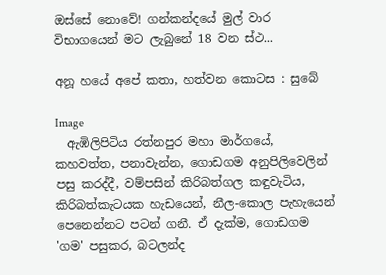ඔස්සේ නොවේ! ගන්කන්දයේ මුල් වාර විභාගයෙන් මට ලැබුනේ 18 වන ස්ථ...

අනූ හයේ අපේ කතා, හත්වන කොටස : සුබේ

Image
  ඇඹිලිපිටිය රත්නපුර මහා මාර්ගයේ, කහවත්ත, පනාවැන්න, ගොඩගම අනුපිලිවෙලින් පසු කරද්දී, වම්පසින් කිරිබත්ගල කඳුවැටිය, කිරිබත්කැටයක හැඩයෙන්, නීල-කොල පැහැයෙන් පෙනෙන්නට පටන් ගනී. ඒ දැක්ම, ගොඩගම 'ගම' පසුකර, බටලන්ද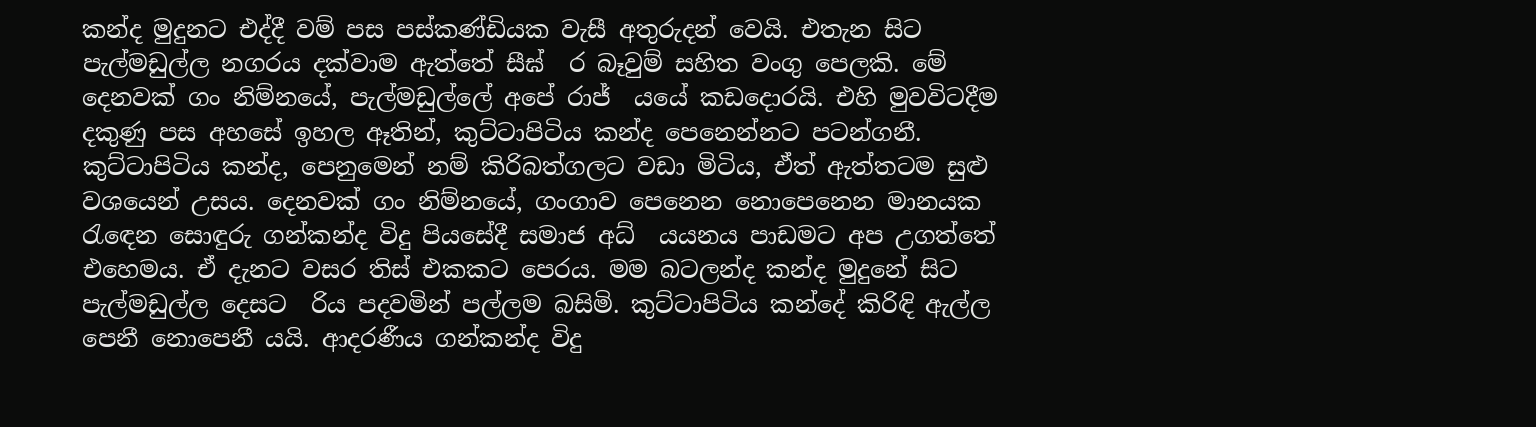කන්ද මුදුනට එද්දී වම් පස පස්කණ්ඩියක වැසී අතුරුදන් වෙයි. එතැන සිට පැල්මඩුල්ල නගරය දක්වාම ඇත්තේ සීඝ් ‍ ර බෑවුම් සහිත වංගු පෙලකි. මේ දෙනවක් ගං නිම්නයේ, පැල්මඩුල්ලේ අපේ රාජ් ‍ යයේ කඩදොරයි. එහි මුවවිටදීම දකුණු පස අහසේ ඉහල ඈතින්, කුට්ටාපිටිය කන්ද පෙනෙන්නට පටන්ගනී. කුට්ටාපිටිය කන්ද, පෙනුමෙන් නම් කිරිබත්ගලට වඩා මිටිය, ඒත් ඇත්තටම සුළු වශයෙන් උසය. දෙනවක් ගං නිම්නයේ, ගංගාව පෙනෙන නොපෙනෙන මානයක රැඳෙන සොඳුරු ගන්කන්ද විදු පියසේදී සමාජ අධ් ‍ යයනය පාඩමට අප උගත්තේ එහෙමය. ඒ දැනට වසර තිස් එකකට පෙරය. මම බටලන්ද කන්ද මුදුනේ සිට පැල්මඩුල්ල දෙසට ‍ රිය පදවමින් පල්ලම බසිමි. කුට්ටාපිටිය කන්දේ කිරිඳි ඇල්ල පෙනී නොපෙනී යයි. ආදරණීය ගන්කන්ද විදු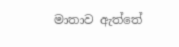මාතාව ඇත්තේ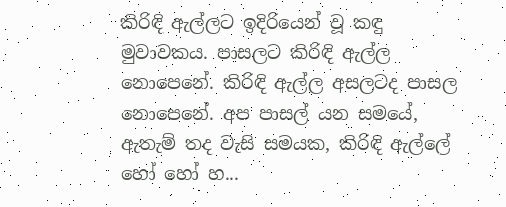කිරිඳි ඇල්ලට ඉදිරියෙන් වූ කඳු මුවාවකය. පාසලට කිරිඳි ඇල්ල නොපෙනේ. කිරිඳි ඇල්ල අසලටද පාසල නොපෙනේ. අප පාසල් යන සමයේ, ඇතැම් තද වැසි සමයක, කිරිඳි ඇල්ලේ හෝ හෝ හ...